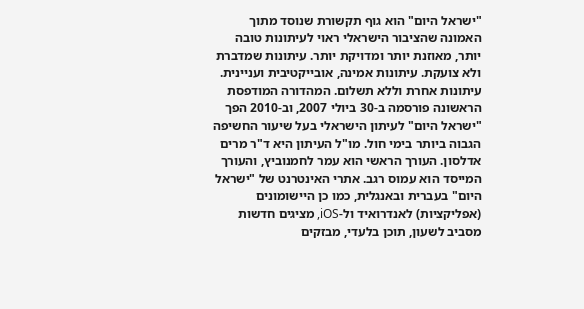"ישראל היום" הוא גוף תקשורת שנוסד מתוך האמונה שהציבור הישראלי ראוי לעיתונות טובה יותר, מאוזנת יותר ומדויקת יותר. עיתונות שמדברת ולא צועקת. עיתונות אמינה, אובייקטיבית ועניינית. עיתונות אחרת וללא תשלום. המהדורה המודפסת הראשונה פורסמה ב-30 ביולי 2007, וב-2010 הפך "ישראל היום" לעיתון הישראלי בעל שיעור החשיפה הגבוה ביותר בימי חול. מו"ל העיתון היא ד"ר מרים אדלסון. העורך הראשי הוא עמר לחמנוביץ, והעורך המייסד הוא עמוס רגב. אתרי האינטרנט של "ישראל היום" בעברית ובאנגלית, כמו כן היישומונים (אפליקציות) לאנדרואיד ול-iOS, מציגים חדשות מסביב לשעון, תוכן בלעדי, מבזקים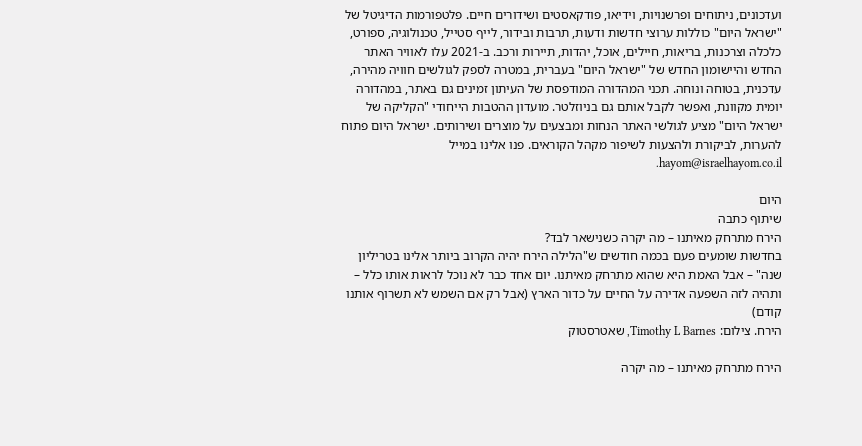ועדכונים, ניתוחים ופרשנויות, וידיאו, פודקאסטים ושידורים חיים. פלטפורמות הדיגיטל של "ישראל היום" כוללות ערוצי חדשות ודעות, תרבות ובידור, לייף סטייל, טכנולוגיה, ספורט, כלכלה וצרכנות, בריאות, חיילים, אוכל, יהדות, תיירות ורכב. ב-2021 עלו לאוויר האתר החדש והיישומון החדש של "ישראל היום" בעברית, במטרה לספק לגולשים חוויה מהירה, עדכנית, בטוחה ונוחה. תכני המהדורה המודפסת של העיתון זמינים גם באתר, במהדורה יומית מקוונת, ואפשר לקבל אותם גם בניוזלטר. מועדון ההטבות הייחודי "הקליקה של ישראל היום" מציע לגולשי האתר הנחות ומבצעים על מוצרים ושירותים. ישראל היום פתוח להערות, לביקורת ולהצעות לשיפור מקהל הקוראים. פנו אלינו במייל hayom@israelhayom.co.il.

היום
שיתוף כתבה
הירח מתרחק מאיתנו – מה יקרה כשנישאר לבד?
בחדשות שומעים פעם בכמה חודשים ש"הלילה הירח יהיה הקרוב ביותר אלינו בטריליון שנה" – אבל האמת היא שהוא מתרחק מאיתנו. יום אחד כבר לא נוכל לראות אותו כלל – ותהיה לזה השפעה אדירה על החיים על כדור הארץ (אבל רק אם השמש לא תשרוף אותנו קודם)
הירח. צילום: Timothy L Barnes, שאטרסטוק

הירח מתרחק מאיתנו – מה יקרה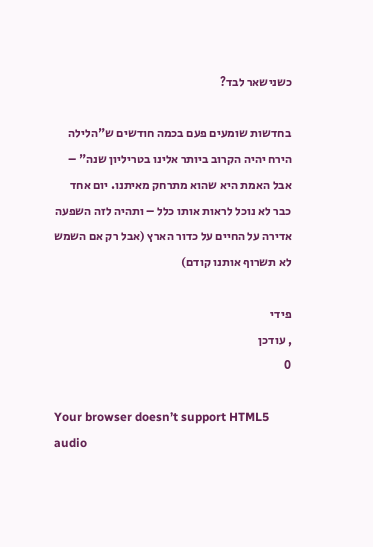כשנישאר לבד?

בחדשות שומעים פעם בכמה חודשים ש"הלילה הירח יהיה הקרוב ביותר אלינו בטריליון שנה" – אבל האמת היא שהוא מתרחק מאיתנו. יום אחד כבר לא נוכל לראות אותו כלל – ותהיה לזה השפעה אדירה על החיים על כדור הארץ (אבל רק אם השמש לא תשרוף אותנו קודם)

פידי
, עודכן
0

Your browser doesn’t support HTML5 audio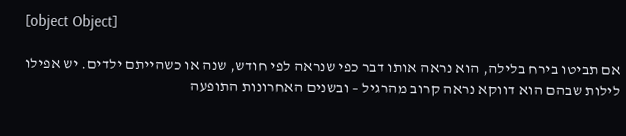[object Object]

אם תביטו בירח בלילה, הוא נראה אותו דבר כפי שנראה לפי חודש, שנה או כשהייתם ילדים. יש אפילו לילות שבהם הוא דווקא נראה קרוב מהרגיל – ובשנים האחרונות התופעה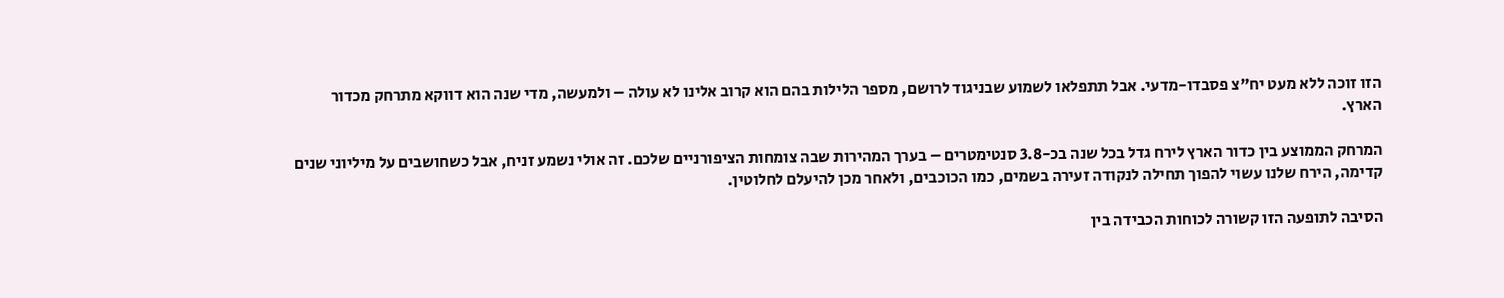הזו זוכה ללא מעט יח"צ פסבדו-מדעי. אבל תתפלאו לשמוע שבניגוד לרושם, מספר הלילות בהם הוא קרוב אלינו לא עולה – ולמעשה, מדי שנה הוא דווקא מתרחק מכדור הארץ.

המרחק הממוצע בין כדור הארץ לירח גדל בכל שנה בכ-3.8 סנטימטרים – בערך המהירות שבה צומחות הציפורניים שלכם. זה אולי נשמע זניח, אבל כשחושבים על מיליוני שנים קדימה, הירח שלנו עשוי להפוך תחילה לנקודה זעירה בשמים, כמו הכוכבים, ולאחר מכן להיעלם לחלוטין.

הסיבה לתופעה הזו קשורה לכוחות הכבידה בין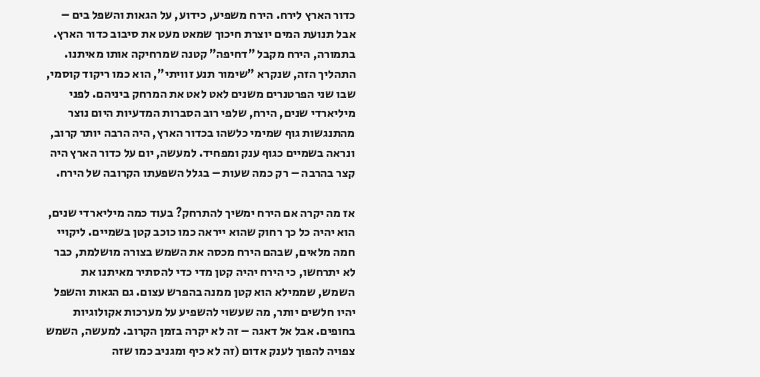כדור הארץ לירח. הירח משפיע, כידוע, על הגאות והשפל בים – אבל תנועת המים יוצרת חיכוך שמאט מעט את סיבוב כדור הארץ. בתמורה, הירח מקבל "דחיפה" קטנה שמרחיקה אותו מאיתנו. התהליך הזה, שנקרא "שימור תנע זוויתי", הוא כמו ריקוד קוסמי, שבו שני הפרטנרים משנים לאט לאט את המרחק ביניהם. לפני מיליארדי שנים, הירח, שלפי רוב הסברות המדעיות היום נוצר מהתנגשות גוף שמימי כלשהו בכדור הארץ, היה הרבה יותר קרוב, ונראה בשמיים כגוף ענק ומפחיד. למעשה, יום על כדור הארץ היה קצר בהרבה – רק כמה שעות – בגלל השפעתו הקרובה של הירח.

אז מה יקרה אם הירח ימשיך להתרחק? בעוד כמה מיליארדי שנים, הוא יהיה כל כך רחוק שהוא ייראה כמו כוכב קטן בשמיים. ליקויי חמה מלאים, שבהם הירח מכסה את השמש בצורה מושלמת, כבר לא יתרחשו, כי הירח יהיה קטן מדי כדי להסתיר מאיתנו את השמש, שממילא הוא קטן ממנה בהפרש עצום. גם הגאות והשפל יהיו חלשים יותר, מה שעשוי להשפיע על מערכות אקולוגיות בחופים. אבל אל דאגה – זה לא יקרה בזמן הקרוב. למעשה, השמש צפויה להפוך לענק אדום (זה לא כיף ומגניב כמו שזה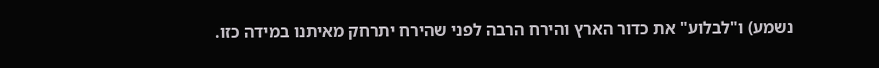נשמע) ו"לבלוע" את כדור הארץ והירח הרבה לפני שהירח יתרחק מאיתנו במידה כזו.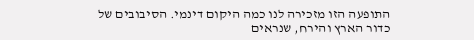התופעה הזו מזכירה לנו כמה היקום דינמי. הסיבובים של כדור הארץ והירח, שנראים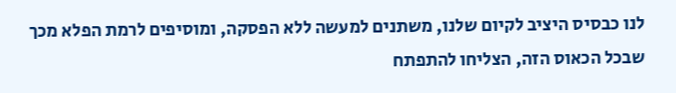לנו כבסיס היציב לקיום שלנו, משתנים למעשה ללא הפסקה, ומוסיפים לרמת הפלא מכך שבכל הכאוס הזה, הצליחו להתפתח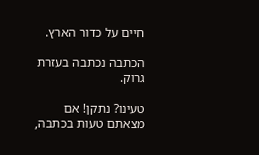חיים על כדור הארץ.

הכתבה נכתבה בעזרת גרוק.

טעינו? נתקן! אם מצאתם טעות בכתבה,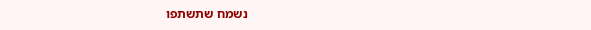נשמח שתשתפו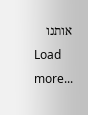אותנו
Load more...